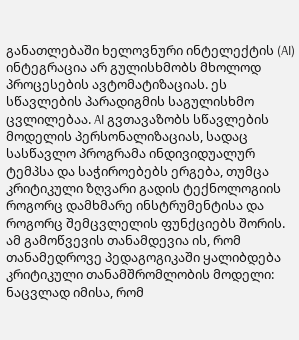განათლებაში ხელოვნური ინტელექტის (AI) ინტეგრაცია არ გულისხმობს მხოლოდ პროცესების ავტომატიზაციას. ეს სწავლების პარადიგმის საგულისხმო ცვლილებაა. AI გვთავაზობს სწავლების მოდელის პერსონალიზაციას, სადაც სასწავლო პროგრამა ინდივიდუალურ ტემპსა და საჭიროებებს ერგება, თუმცა კრიტიკული ზღვარი გადის ტექნოლოგიის როგორც დამხმარე ინსტრუმენტისა და როგორც შემცვლელის ფუნქციებს შორის.
ამ გამოწვევის თანამდევია ის, რომ თანამედროვე პედაგოგიკაში ყალიბდება კრიტიკული თანამშრომლობის მოდელი: ნაცვლად იმისა, რომ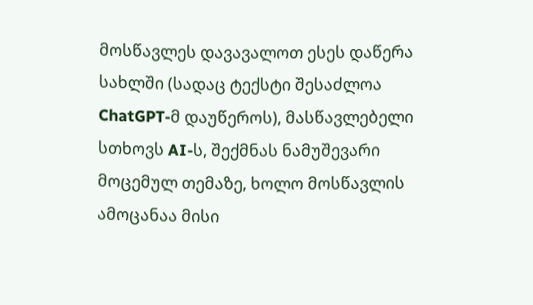მოსწავლეს დავავალოთ ესეს დაწერა სახლში (სადაც ტექსტი შესაძლოა ChatGPT-მ დაუწეროს), მასწავლებელი სთხოვს AI-ს, შექმნას ნამუშევარი მოცემულ თემაზე, ხოლო მოსწავლის ამოცანაა მისი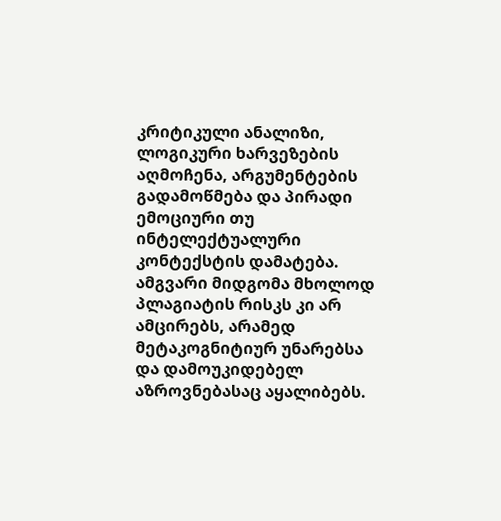კრიტიკული ანალიზი, ლოგიკური ხარვეზების აღმოჩენა, არგუმენტების გადამოწმება და პირადი ემოციური თუ ინტელექტუალური კონტექსტის დამატება. ამგვარი მიდგომა მხოლოდ პლაგიატის რისკს კი არ ამცირებს, არამედ მეტაკოგნიტიურ უნარებსა და დამოუკიდებელ აზროვნებასაც აყალიბებს.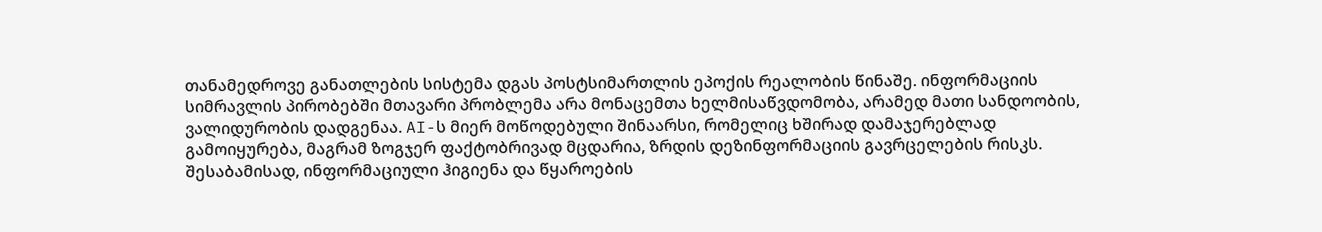თანამედროვე განათლების სისტემა დგას პოსტსიმართლის ეპოქის რეალობის წინაშე. ინფორმაციის სიმრავლის პირობებში მთავარი პრობლემა არა მონაცემთა ხელმისაწვდომობა, არამედ მათი სანდოობის, ვალიდურობის დადგენაა. AI-ს მიერ მოწოდებული შინაარსი, რომელიც ხშირად დამაჯერებლად გამოიყურება, მაგრამ ზოგჯერ ფაქტობრივად მცდარია, ზრდის დეზინფორმაციის გავრცელების რისკს. შესაბამისად, ინფორმაციული ჰიგიენა და წყაროების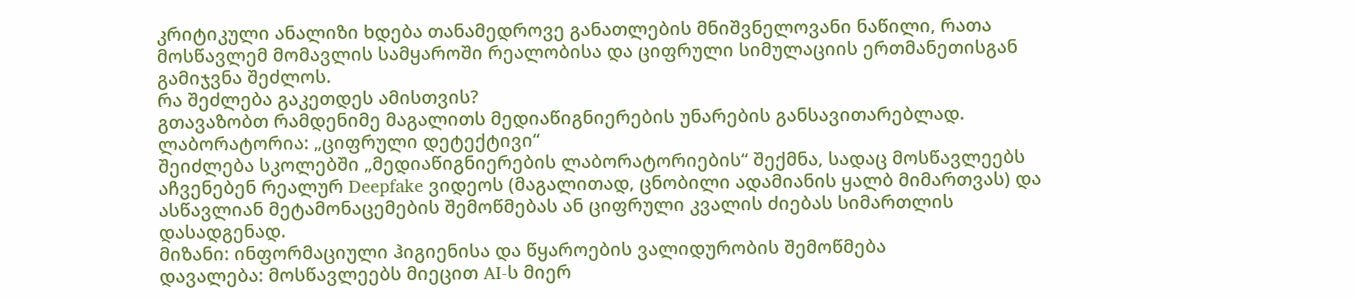კრიტიკული ანალიზი ხდება თანამედროვე განათლების მნიშვნელოვანი ნაწილი, რათა მოსწავლემ მომავლის სამყაროში რეალობისა და ციფრული სიმულაციის ერთმანეთისგან გამიჯვნა შეძლოს.
რა შეძლება გაკეთდეს ამისთვის?
გთავაზობთ რამდენიმე მაგალითს მედიაწიგნიერების უნარების განსავითარებლად.
ლაბორატორია: „ციფრული დეტექტივი“
შეიძლება სკოლებში „მედიაწიგნიერების ლაბორატორიების“ შექმნა, სადაც მოსწავლეებს აჩვენებენ რეალურ Deepfake ვიდეოს (მაგალითად, ცნობილი ადამიანის ყალბ მიმართვას) და ასწავლიან მეტამონაცემების შემოწმებას ან ციფრული კვალის ძიებას სიმართლის დასადგენად.
მიზანი: ინფორმაციული ჰიგიენისა და წყაროების ვალიდურობის შემოწმება
დავალება: მოსწავლეებს მიეცით AI-ს მიერ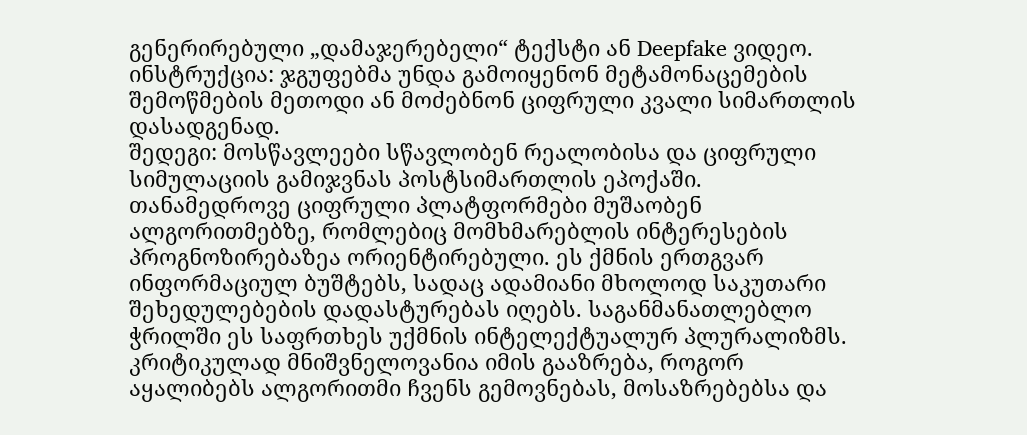გენერირებული „დამაჯერებელი“ ტექსტი ან Deepfake ვიდეო.
ინსტრუქცია: ჯგუფებმა უნდა გამოიყენონ მეტამონაცემების შემოწმების მეთოდი ან მოძებნონ ციფრული კვალი სიმართლის დასადგენად.
შედეგი: მოსწავლეები სწავლობენ რეალობისა და ციფრული სიმულაციის გამიჯვნას პოსტსიმართლის ეპოქაში.
თანამედროვე ციფრული პლატფორმები მუშაობენ ალგორითმებზე, რომლებიც მომხმარებლის ინტერესების პროგნოზირებაზეა ორიენტირებული. ეს ქმნის ერთგვარ ინფორმაციულ ბუშტებს, სადაც ადამიანი მხოლოდ საკუთარი შეხედულებების დადასტურებას იღებს. საგანმანათლებლო ჭრილში ეს საფრთხეს უქმნის ინტელექტუალურ პლურალიზმს. კრიტიკულად მნიშვნელოვანია იმის გააზრება, როგორ აყალიბებს ალგორითმი ჩვენს გემოვნებას, მოსაზრებებსა და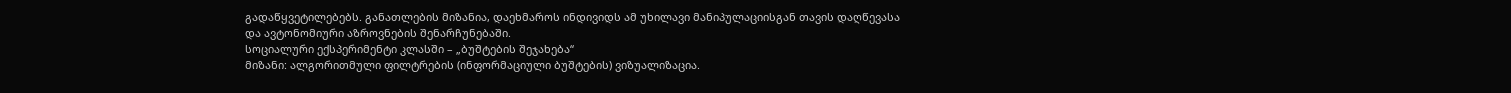გადაწყვეტილებებს. განათლების მიზანია, დაეხმაროს ინდივიდს ამ უხილავი მანიპულაციისგან თავის დაღწევასა და ავტონომიური აზროვნების შენარჩუნებაში.
სოციალური ექსპერიმენტი კლასში – „ბუშტების შეჯახება“
მიზანი: ალგორითმული ფილტრების (ინფორმაციული ბუშტების) ვიზუალიზაცია.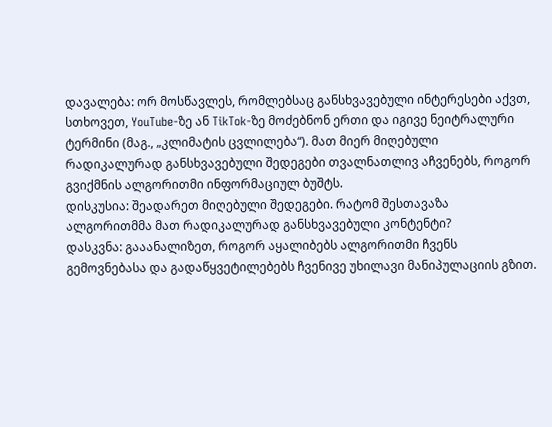დავალება: ორ მოსწავლეს, რომლებსაც განსხვავებული ინტერესები აქვთ, სთხოვეთ, YouTube-ზე ან TikTok-ზე მოძებნონ ერთი და იგივე ნეიტრალური ტერმინი (მაგ., „კლიმატის ცვლილება“). მათ მიერ მიღებული რადიკალურად განსხვავებული შედეგები თვალნათლივ აჩვენებს, როგორ გვიქმნის ალგორითმი ინფორმაციულ ბუშტს.
დისკუსია: შეადარეთ მიღებული შედეგები. რატომ შესთავაზა ალგორითმმა მათ რადიკალურად განსხვავებული კონტენტი?
დასკვნა: გააანალიზეთ, როგორ აყალიბებს ალგორითმი ჩვენს გემოვნებასა და გადაწყვეტილებებს ჩვენივე უხილავი მანიპულაციის გზით.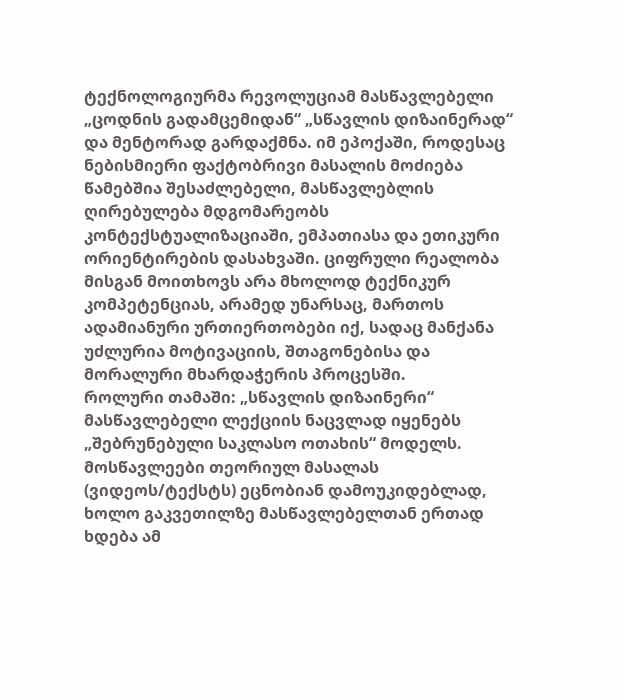ტექნოლოგიურმა რევოლუციამ მასწავლებელი „ცოდნის გადამცემიდან“ „სწავლის დიზაინერად“ და მენტორად გარდაქმნა. იმ ეპოქაში, როდესაც ნებისმიერი ფაქტობრივი მასალის მოძიება წამებშია შესაძლებელი, მასწავლებლის ღირებულება მდგომარეობს კონტექსტუალიზაციაში, ემპათიასა და ეთიკური ორიენტირების დასახვაში. ციფრული რეალობა მისგან მოითხოვს არა მხოლოდ ტექნიკურ კომპეტენციას, არამედ უნარსაც, მართოს ადამიანური ურთიერთობები იქ, სადაც მანქანა უძლურია მოტივაციის, შთაგონებისა და მორალური მხარდაჭერის პროცესში.
როლური თამაში: „სწავლის დიზაინერი“
მასწავლებელი ლექციის ნაცვლად იყენებს „შებრუნებული საკლასო ოთახის“ მოდელს. მოსწავლეები თეორიულ მასალას (ვიდეოს/ტექსტს) ეცნობიან დამოუკიდებლად, ხოლო გაკვეთილზე მასწავლებელთან ერთად ხდება ამ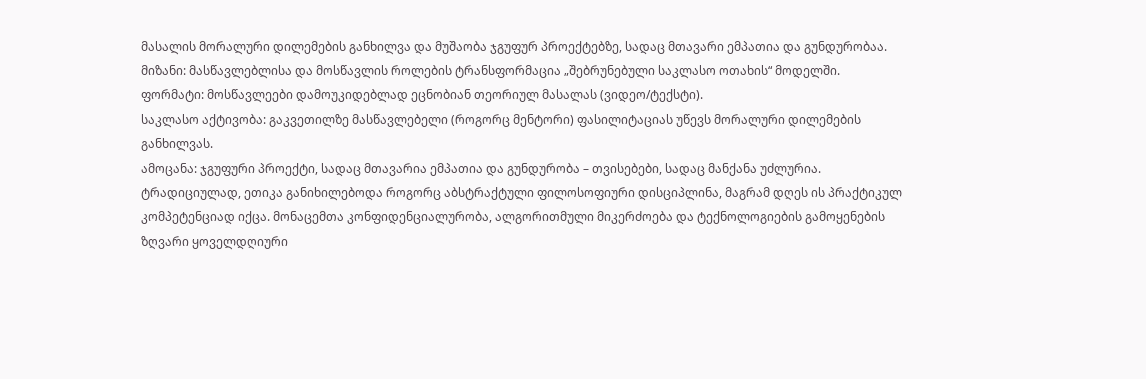მასალის მორალური დილემების განხილვა და მუშაობა ჯგუფურ პროექტებზე, სადაც მთავარი ემპათია და გუნდურობაა.
მიზანი: მასწავლებლისა და მოსწავლის როლების ტრანსფორმაცია „შებრუნებული საკლასო ოთახის“ მოდელში.
ფორმატი: მოსწავლეები დამოუკიდებლად ეცნობიან თეორიულ მასალას (ვიდეო/ტექსტი).
საკლასო აქტივობა: გაკვეთილზე მასწავლებელი (როგორც მენტორი) ფასილიტაციას უწევს მორალური დილემების განხილვას.
ამოცანა: ჯგუფური პროექტი, სადაც მთავარია ემპათია და გუნდურობა – თვისებები, სადაც მანქანა უძლურია.
ტრადიციულად, ეთიკა განიხილებოდა როგორც აბსტრაქტული ფილოსოფიური დისციპლინა, მაგრამ დღეს ის პრაქტიკულ კომპეტენციად იქცა. მონაცემთა კონფიდენციალურობა, ალგორითმული მიკერძოება და ტექნოლოგიების გამოყენების ზღვარი ყოველდღიური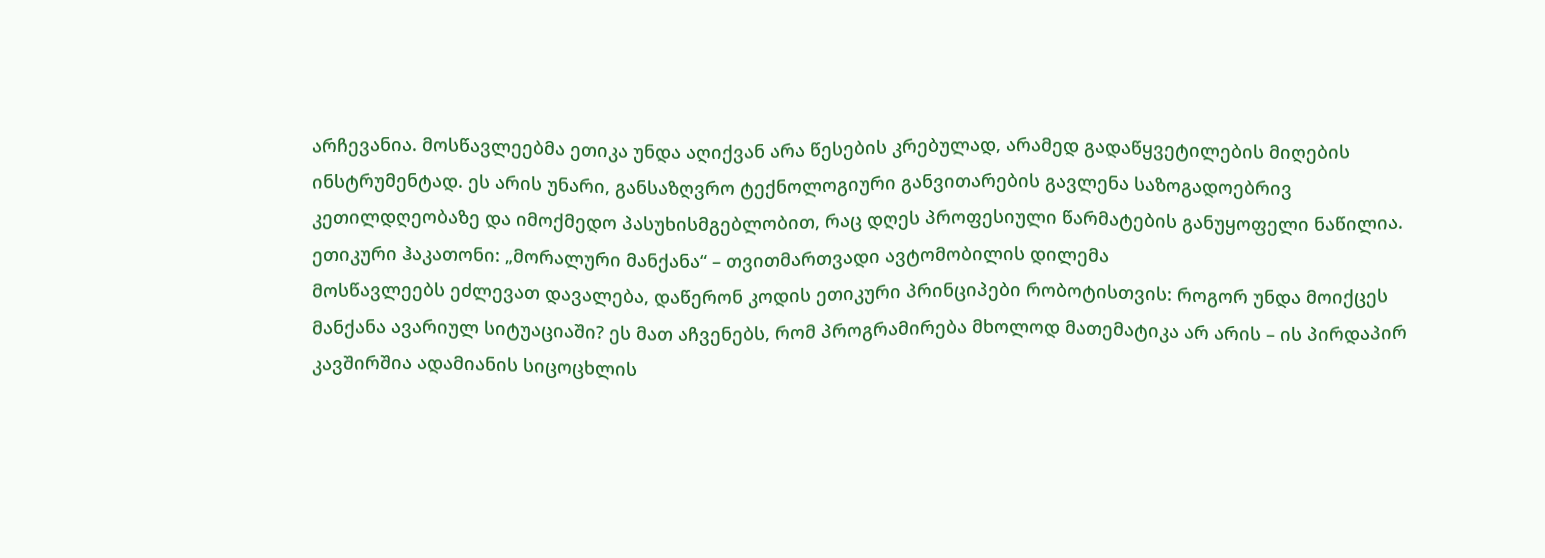არჩევანია. მოსწავლეებმა ეთიკა უნდა აღიქვან არა წესების კრებულად, არამედ გადაწყვეტილების მიღების ინსტრუმენტად. ეს არის უნარი, განსაზღვრო ტექნოლოგიური განვითარების გავლენა საზოგადოებრივ კეთილდღეობაზე და იმოქმედო პასუხისმგებლობით, რაც დღეს პროფესიული წარმატების განუყოფელი ნაწილია.
ეთიკური ჰაკათონი: „მორალური მანქანა“ – თვითმართვადი ავტომობილის დილემა
მოსწავლეებს ეძლევათ დავალება, დაწერონ კოდის ეთიკური პრინციპები რობოტისთვის: როგორ უნდა მოიქცეს მანქანა ავარიულ სიტუაციაში? ეს მათ აჩვენებს, რომ პროგრამირება მხოლოდ მათემატიკა არ არის – ის პირდაპირ კავშირშია ადამიანის სიცოცხლის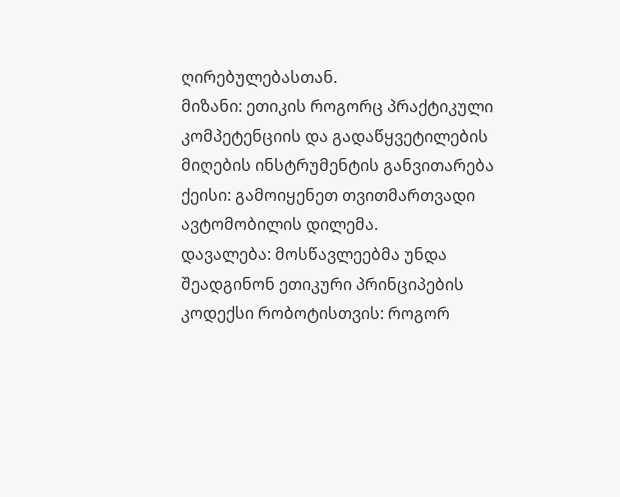ღირებულებასთან.
მიზანი: ეთიკის როგორც პრაქტიკული კომპეტენციის და გადაწყვეტილების მიღების ინსტრუმენტის განვითარება
ქეისი: გამოიყენეთ თვითმართვადი ავტომობილის დილემა.
დავალება: მოსწავლეებმა უნდა შეადგინონ ეთიკური პრინციპების კოდექსი რობოტისთვის: როგორ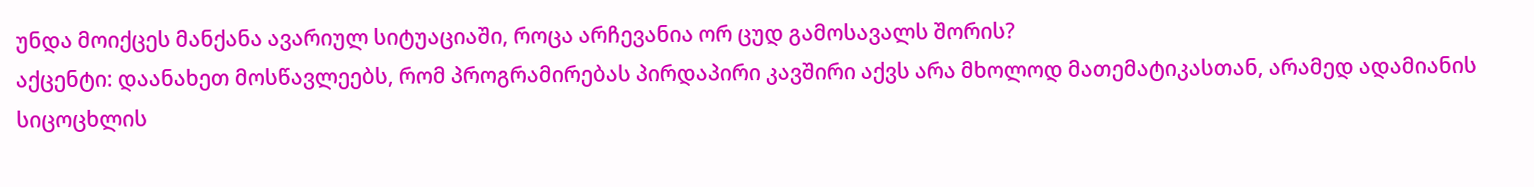უნდა მოიქცეს მანქანა ავარიულ სიტუაციაში, როცა არჩევანია ორ ცუდ გამოსავალს შორის?
აქცენტი: დაანახეთ მოსწავლეებს, რომ პროგრამირებას პირდაპირი კავშირი აქვს არა მხოლოდ მათემატიკასთან, არამედ ადამიანის სიცოცხლის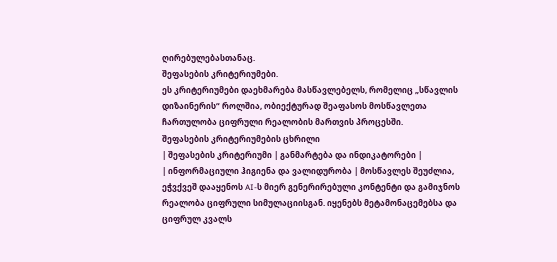ღირებულებასთანაც.
შეფასების კრიტერიუმები.
ეს კრიტერიუმები დაეხმარება მასწავლებელს, რომელიც „სწავლის დიზაინერის“ როლშია, ობიექტურად შეაფასოს მოსწავლეთა ჩართულობა ციფრული რეალობის მართვის პროცესში.
შეფასების კრიტერიუმების ცხრილი
| შეფასების კრიტერიუმი | განმარტება და ინდიკატორები |
| ინფორმაციული ჰიგიენა და ვალიდურობა | მოსწავლეს შეუძლია, ეჭვქვეშ დააყენოს AI-ს მიერ გენერირებული კონტენტი და გამიჯნოს რეალობა ციფრული სიმულაციისგან. იყენებს მეტამონაცემებსა და ციფრულ კვალს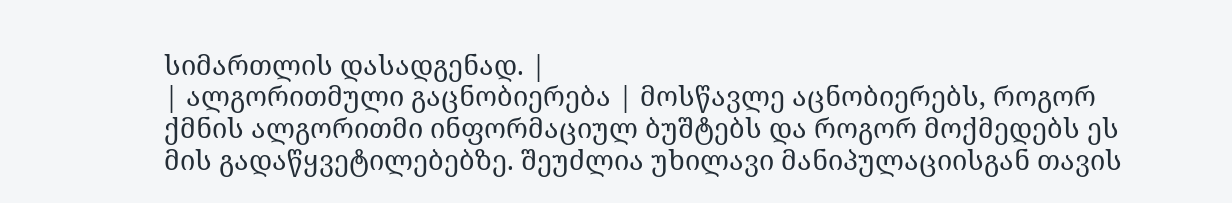სიმართლის დასადგენად. |
| ალგორითმული გაცნობიერება | მოსწავლე აცნობიერებს, როგორ ქმნის ალგორითმი ინფორმაციულ ბუშტებს და როგორ მოქმედებს ეს მის გადაწყვეტილებებზე. შეუძლია უხილავი მანიპულაციისგან თავის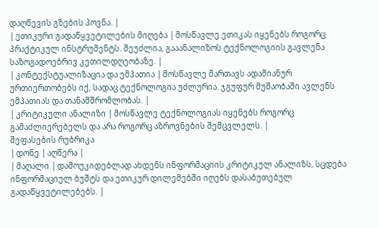დაღწევის გზების პოვნა. |
| ეთიკური გადაწყვეტილების მიღება | მოსწავლე ეთიკას იყენებს როგორც პრაქტიკულ ინსტრუმენტს. შეუძლია, გააანალიზოს ტექნოლოგიის გავლენა საზოგადოებრივ კეთილდღეობაზე. |
| კონტექსტუალიზაცია და ემპათია | მოსწავლე მართავს ადამიანურ ურთიერთობებს იქ, სადაც ტექნოლოგია უძლურია. ჯგუფურ მუშაობაში ავლენს ემპათიას და თანამშრომლობას. |
| კრიტიკული ანალიზი | მოსწავლე ტექნოლოგიას იყენებს როგორც გამაძლიერებელს და არა როგორც აზროვნების შემცვლელს. |
შეფასების რუბრიკა
| დონე | აღწერა |
| მაღალი | დამოუკიდებლად ახდენს ინფორმაციის კრიტიკულ ანალიზს, სცდება ინფორმაციულ ბუშტს და ეთიკურ დილემებში იღებს დასაბუთებულ გადაწყვეტილებებს. |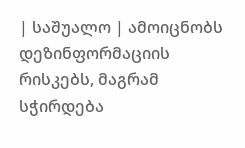| საშუალო | ამოიცნობს დეზინფორმაციის რისკებს, მაგრამ სჭირდება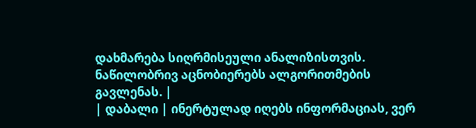დახმარება სიღრმისეული ანალიზისთვის. ნაწილობრივ აცნობიერებს ალგორითმების გავლენას. |
| დაბალი | ინერტულად იღებს ინფორმაციას, ვერ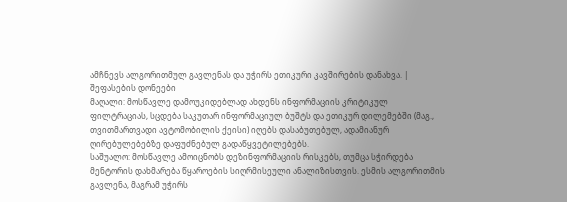ამჩნევს ალგორითმულ გავლენას და უჭირს ეთიკური კავშირების დანახვა. |
შეფასების დონეები
მაღალი: მოსწავლე დამოუკიდებლად ახდენს ინფორმაციის კრიტიკულ ფილტრაციას, სცდება საკუთარ ინფორმაციულ ბუშტს და ეთიკურ დილემებში (მაგ., თვითმართვადი ავტომობილის ქეისი) იღებს დასაბუთებულ, ადამიანურ ღირებულებებზე დაფუძნებულ გადაწყვეტილებებს.
საშუალო: მოსწავლე ამოიცნობს დეზინფორმაციის რისკებს, თუმცა სჭირდება მენტორის დახმარება წყაროების სიღრმისეული ანალიზისთვის. ესმის ალგორითმის გავლენა, მაგრამ უჭირს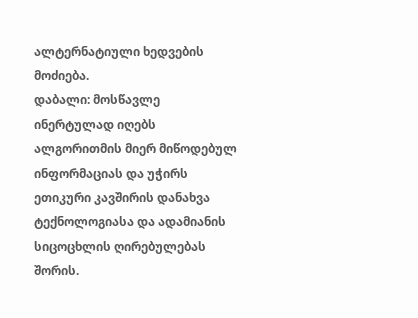ალტერნატიული ხედვების მოძიება.
დაბალი: მოსწავლე ინერტულად იღებს ალგორითმის მიერ მიწოდებულ ინფორმაციას და უჭირს ეთიკური კავშირის დანახვა ტექნოლოგიასა და ადამიანის სიცოცხლის ღირებულებას შორის.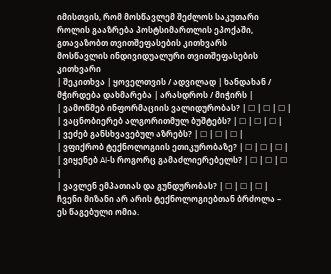იმისთვის, რომ მოსწავლემ შეძლოს საკუთარი როლის გააზრება პოსტსიმართლის ეპოქაში, გთავაზობთ თვითშეფასების კითხვარს
მოსწავლის ინდივიდუალური თვითშეფასების კითხვარი
| შეკითხვა | ყოველთვის / ადვილად | ხანდახან / მჭირდება დახმარება | არასდროს / მიჭირს |
| ვამოწმებ ინფორმაციის ვალიდურობას? | ☐ | ☐ | ☐ |
| ვაცნობიერებ ალგორითმულ ბუშტებს? | ☐ | ☐ | ☐ |
| ვეძებ განსხვავებულ აზრებს? | ☐ | ☐ | ☐ |
| ვფიქრობ ტექნოლოგიის ეთიკურობაზე? | ☐ | ☐ | ☐ |
| ვიყენებ AI-ს როგორც გამაძლიერებელს? | ☐ | ☐ | ☐ |
| ვავლენ ემპათიას და გუნდურობას? | ☐ | ☐ | ☐ |
ჩვენი მიზანი არ არის ტექნოლოგიებთან ბრძოლა – ეს წაგებული ომია.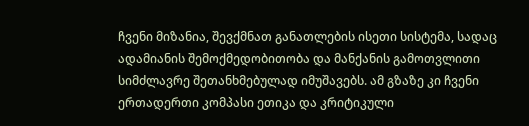ჩვენი მიზანია, შევქმნათ განათლების ისეთი სისტემა, სადაც ადამიანის შემოქმედობითობა და მანქანის გამოთვლითი სიმძლავრე შეთანხმებულად იმუშავებს. ამ გზაზე კი ჩვენი ერთადერთი კომპასი ეთიკა და კრიტიკული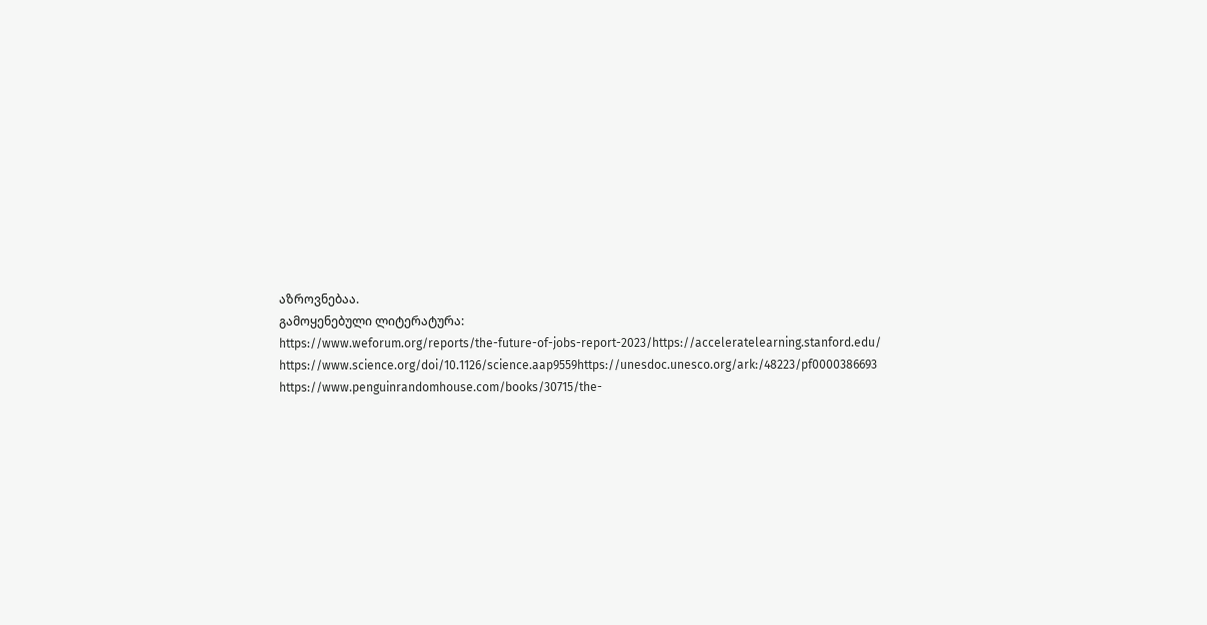აზროვნებაა.
გამოყენებული ლიტერატურა:
https://www.weforum.org/reports/the-future-of-jobs-report-2023/https://acceleratelearning.stanford.edu/
https://www.science.org/doi/10.1126/science.aap9559https://unesdoc.unesco.org/ark:/48223/pf0000386693
https://www.penguinrandomhouse.com/books/30715/the-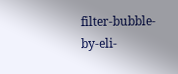filter-bubble-by-eli-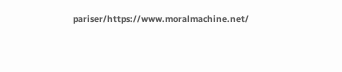pariser/https://www.moralmachine.net/